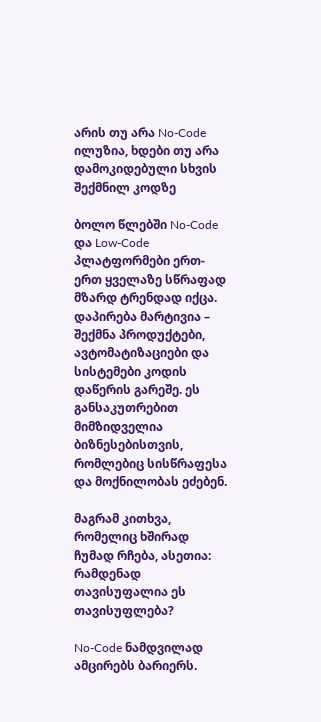არის თუ არა No-Code ილუზია, ხდები თუ არა დამოკიდებული სხვის შექმნილ კოდზე

ბოლო წლებში No-Code და Low-Code პლატფორმები ერთ-ერთ ყველაზე სწრაფად მზარდ ტრენდად იქცა. დაპირება მარტივია – შექმნა პროდუქტები, ავტომატიზაციები და სისტემები კოდის დაწერის გარეშე. ეს განსაკუთრებით მიმზიდველია ბიზნესებისთვის, რომლებიც სისწრაფესა და მოქნილობას ეძებენ.

მაგრამ კითხვა, რომელიც ხშირად ჩუმად რჩება, ასეთია:
რამდენად თავისუფალია ეს თავისუფლება?

No-Code ნამდვილად ამცირებს ბარიერს.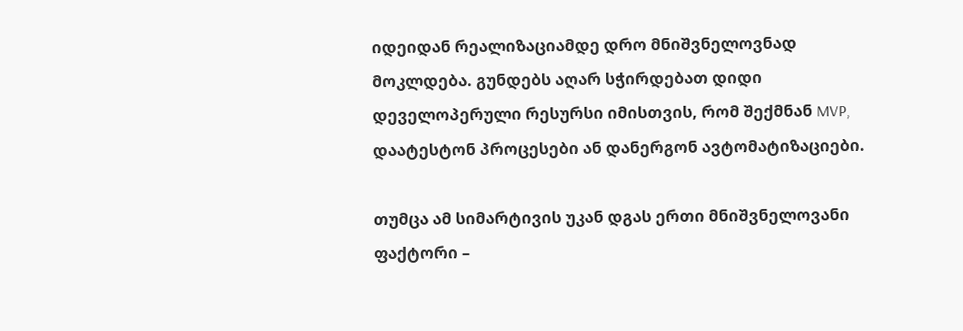იდეიდან რეალიზაციამდე დრო მნიშვნელოვნად მოკლდება. გუნდებს აღარ სჭირდებათ დიდი დეველოპერული რესურსი იმისთვის, რომ შექმნან MVP, დაატესტონ პროცესები ან დანერგონ ავტომატიზაციები.

თუმცა ამ სიმარტივის უკან დგას ერთი მნიშვნელოვანი ფაქტორი –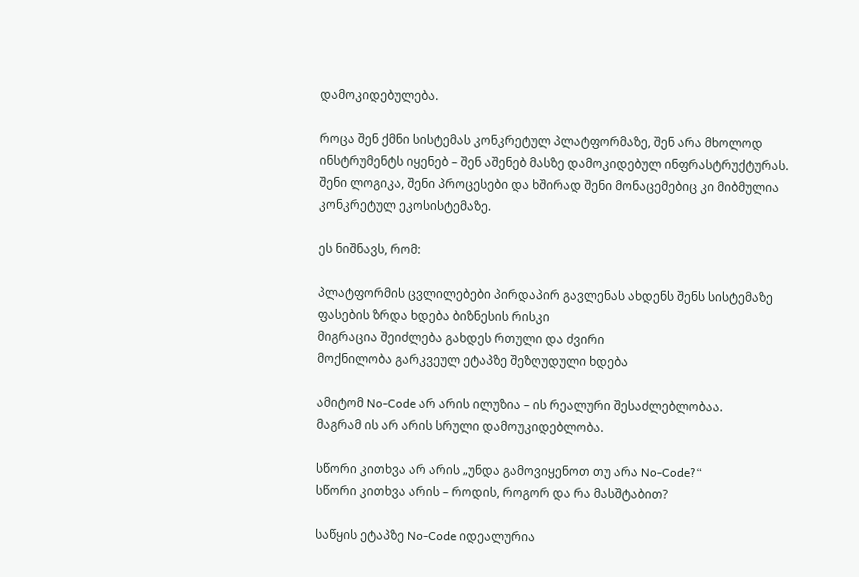დამოკიდებულება.

როცა შენ ქმნი სისტემას კონკრეტულ პლატფორმაზე, შენ არა მხოლოდ ინსტრუმენტს იყენებ – შენ აშენებ მასზე დამოკიდებულ ინფრასტრუქტურას. შენი ლოგიკა, შენი პროცესები და ხშირად შენი მონაცემებიც კი მიბმულია კონკრეტულ ეკოსისტემაზე.

ეს ნიშნავს, რომ:

პლატფორმის ცვლილებები პირდაპირ გავლენას ახდენს შენს სისტემაზე
ფასების ზრდა ხდება ბიზნესის რისკი
მიგრაცია შეიძლება გახდეს რთული და ძვირი
მოქნილობა გარკვეულ ეტაპზე შეზღუდული ხდება

ამიტომ No-Code არ არის ილუზია – ის რეალური შესაძლებლობაა.
მაგრამ ის არ არის სრული დამოუკიდებლობა.

სწორი კითხვა არ არის „უნდა გამოვიყენოთ თუ არა No-Code?“
სწორი კითხვა არის – როდის, როგორ და რა მასშტაბით?

საწყის ეტაპზე No-Code იდეალურია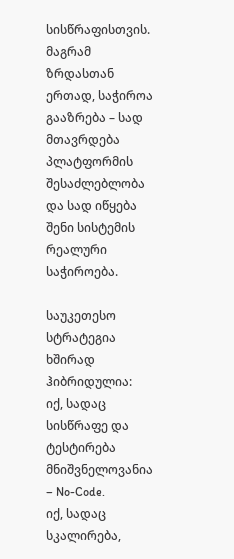სისწრაფისთვის.
მაგრამ ზრდასთან ერთად, საჭიროა გააზრება – სად მთავრდება პლატფორმის შესაძლებლობა და სად იწყება შენი სისტემის რეალური საჭიროება.

საუკეთესო სტრატეგია ხშირად ჰიბრიდულია:
იქ, სადაც სისწრაფე და ტესტირება მნიშვნელოვანია – No-Code.
იქ, სადაც სკალირება,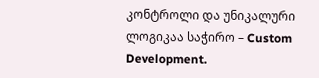კონტროლი და უნიკალური ლოგიკაა საჭირო – Custom Development.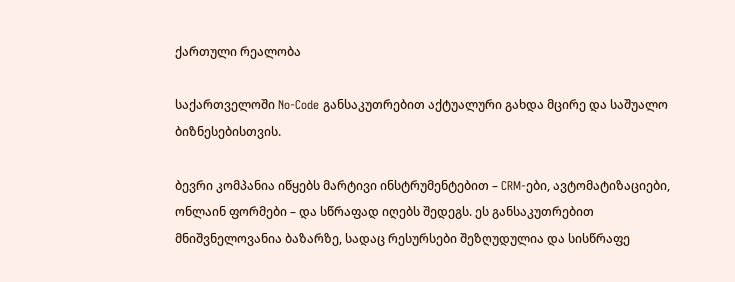ქართული რეალობა

საქართველოში No-Code განსაკუთრებით აქტუალური გახდა მცირე და საშუალო ბიზნესებისთვის.

ბევრი კომპანია იწყებს მარტივი ინსტრუმენტებით – CRM-ები, ავტომატიზაციები, ონლაინ ფორმები – და სწრაფად იღებს შედეგს. ეს განსაკუთრებით მნიშვნელოვანია ბაზარზე, სადაც რესურსები შეზღუდულია და სისწრაფე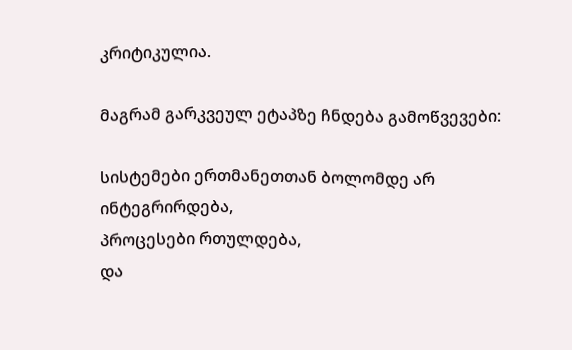კრიტიკულია.

მაგრამ გარკვეულ ეტაპზე ჩნდება გამოწვევები:

სისტემები ერთმანეთთან ბოლომდე არ ინტეგრირდება,
პროცესები რთულდება,
და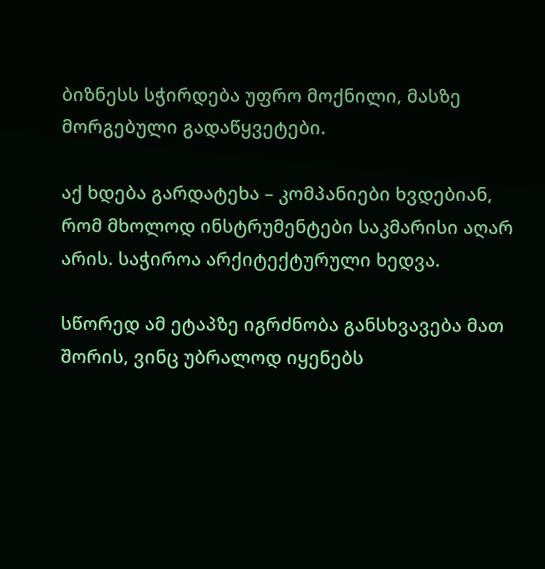ბიზნესს სჭირდება უფრო მოქნილი, მასზე მორგებული გადაწყვეტები.

აქ ხდება გარდატეხა – კომპანიები ხვდებიან, რომ მხოლოდ ინსტრუმენტები საკმარისი აღარ არის. საჭიროა არქიტექტურული ხედვა.

სწორედ ამ ეტაპზე იგრძნობა განსხვავება მათ შორის, ვინც უბრალოდ იყენებს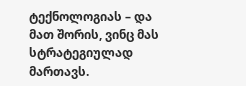ტექნოლოგიას – და მათ შორის, ვინც მას სტრატეგიულად მართავს.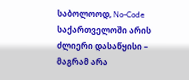საბოლოოდ, No-Code საქართველოში არის ძლიერი დასაწყისი –
მაგრამ არა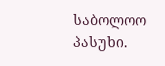საბოლოო პასუხი.